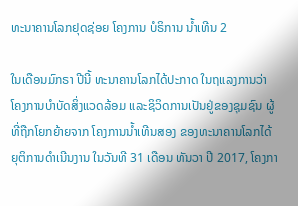ທະນາຄານໂລກຢຸດຊ່ອຍ ໂຄງການ ບໍຣິການ ນໍ້າເທີນ 2

ໃນເດືອນມົກຣາ ປີນີ້ ທະນາຄານໂລກໄດ້ປະກາດ ໃນຖແລງການວ່າ ໂຄງການບຳບັດສິ່ງແວດລ້ອມ ແລະຊິວິດການເປັນຢູ່ຂອງຊຸມຊົນ ຜູ້ທີ່ຖືກໂຍກຍ້າຍຈາກ ໂຄງການນ້ຳເທີນສອງ ຂອງທະນາຄານໂລກໄດ້ຍຸຕິການດຳເນີນງານ ໃນວັນທີ 31 ເດືອນ ທັນວາ ປີ 2017, ໂຄງກາ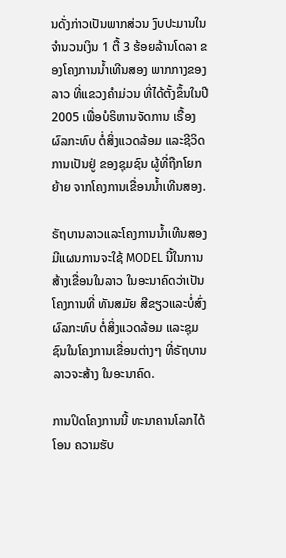ນດັ່ງກ່າວເປັນພາກສ່ວນ ງົບປະມານໃນຈຳນວນເງິນ 1 ຕື້ 3 ຮ້ອຍລ້ານໂດລາ ຂອງໂຄງການນ້ຳເທີນສອງ ພາກກາງຂອງລາວ ທີ່ແຂວງຄຳມ່ວນ ທີ່ໄດ້ຕັ້ງຂຶ້ນໃນປີ 2005 ເພື່ອບໍຣິຫານຈັດການ ເຣື້ອງຜົລກະທົບ ຕໍ່ສິ່ງແວດລ້ອມ ແລະຊີວິດການເປັນຢູ່ ຂອງຊຸມຊົນ ຜູ້ທີ່ຖືກໂຍກຍ້າຍ ຈາກໂຄງການເຂື່ອນນ້ຳເທີນສອງ.

ຣັຖບານລາວແລະໂຄງການນ້ຳເທີນສອງ ມີແຜນການຈະໃຊ້ MODEL ນີ້ໃນການສ້າງເຂື່ອນໃນລາວ ໃນອະນາຄົດວ່າເປັນໂຄງການທີ່ ທັນສມັຍ ສີຂຽວແລະບໍ່ສົ່ງຜົລກະທົບ ຕໍ່ສິ່ງແວດລ້ອມ ແລະຊຸມຊົນໃນໂຄງການເຂື່ອນຕ່າງໆ ທີ່ຣັຖບານລາວຈະສ້າງ ໃນອະນາຄົດ.

ການປິດໂຄງການນີ້ ທະນາຄານໂລກໄດ້ໂອນ ຄວາມຮັບ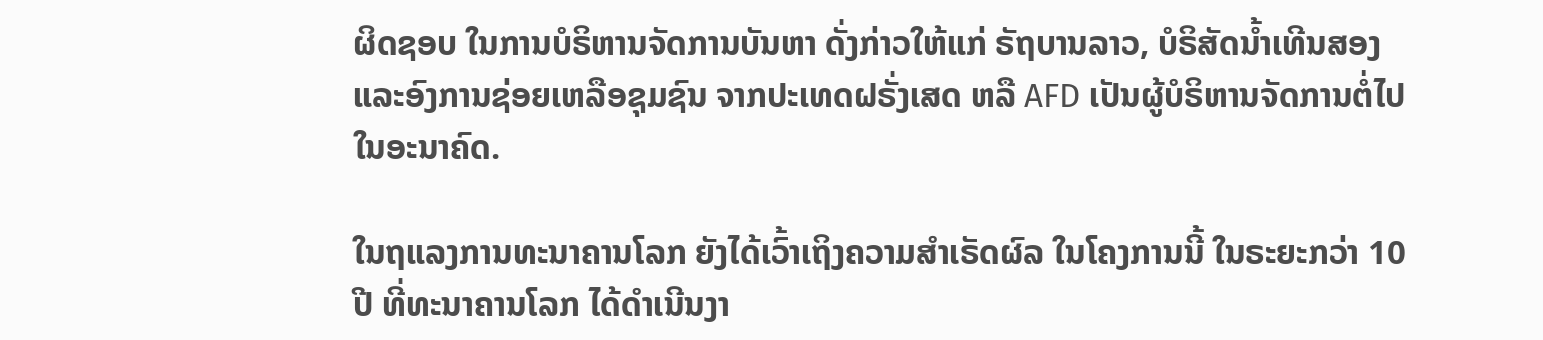ຜິດຊອບ ໃນການບໍຣິຫານຈັດການບັນຫາ ດັ່ງກ່າວໃຫ້ແກ່ ຣັຖບານລາວ, ບໍຣິສັດນ້ຳເທີນສອງ ແລະອົງການຊ່ອຍເຫລືອຊຸມຊົນ ຈາກປະເທດຝຣັ່ງເສດ ຫລື AFD ເປັນຜູ້ບໍຣິຫານຈັດການຕໍ່ໄປ ໃນອະນາຄົດ.

ໃນຖແລງການທະນາຄານໂລກ ຍັງໄດ້ເວົ້າເຖິງຄວາມສຳເຣັດຜົລ ໃນໂຄງການນີ້ ໃນຣະຍະກວ່າ 10 ປີ ທີ່ທະນາຄານໂລກ ໄດ້ດຳເນີນງາ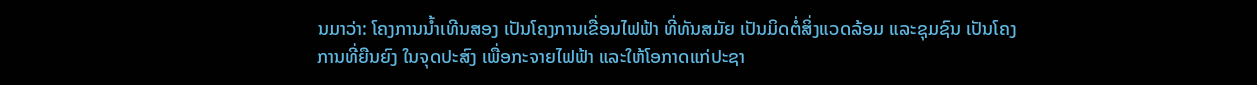ນມາວ່າ: ໂຄງການນ້ຳເທີນສອງ ເປັນໂຄງການເຂື່ອນໄຟຟ້າ ທີ່ທັນສມັຍ ເປັນມິດຕໍ່ສິ່ງແວດລ້ອມ ແລະຊຸມຊົນ ເປັນໂຄງການທີ່ຍືນຍົງ ໃນຈຸດປະສົງ ເພື່ອກະຈາຍໄຟຟ້າ ແລະໃຫ້ໂອກາດແກ່ປະຊາ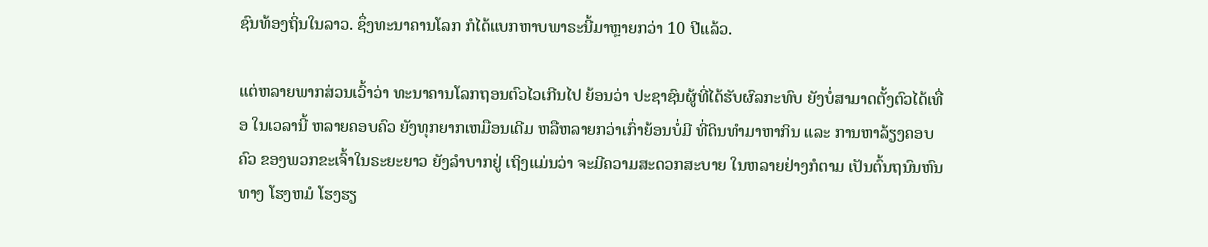ຊົນທ້ອງຖິ່ນໃນລາວ. ຊຶ່ງທະນາຄານໂລກ ກໍໄດ້ແບກຫາບພາຣະນີ້ມາຫຼາຍກວ່າ 10 ປີແລ້ວ.

ແຕ່ຫລາຍພາກສ່ວນເວົ້າວ່າ ທະນາຄານໂລກຖອນຕົວໄວເກີນໄປ ຍ້ອນວ່າ ປະຊາຊົນຜູ້ທີ່ໄດ້ຮັບຜົລກະທົບ ຍັງບໍ່ສາມາດຕັ້ງຕົວໄດ້ເທື່ອ ໃນເວລານີ້ ຫລາຍຄອບຄົວ ຍັງທຸກຍາກເຫມືອນເດີມ ຫລືຫລາຍກວ່າເກົ່າຍ້ອນບໍ່ມີ ທີ່ດິນທຳມາຫາກິນ ແລະ ການຫາລ້ຽງຄອບຄົວ ຂອງພວກຂະເຈົ້າໃນຣະຍະຍາວ ຍັງລຳບາກຢູ່ ເຖິງແມ່ນວ່າ ຈະມີຄວາມສະດວກສະບາຍ ໃນຫລາຍຢ່າງກໍຕາມ ເປັນຕົ້ນຖນົນຫົນທາງ ໂຮງຫມໍ ໂຮງຮຽ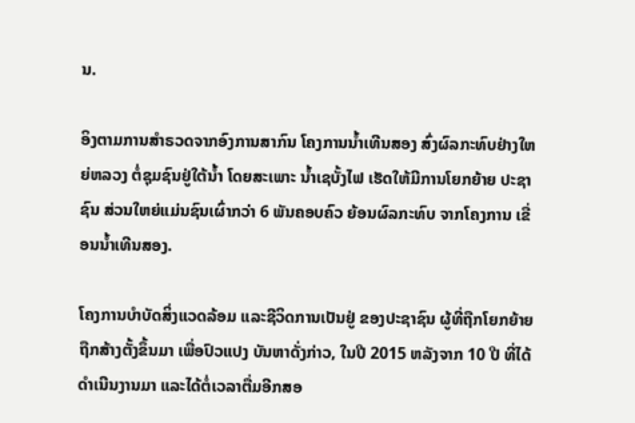ນ.

ອິງຕາມການສຳຣວດຈາກອົງການສາກົນ ໂຄງການນ້ຳເທີນສອງ ສົ່ງຜົລກະທົບຢ່າງໃຫຍ່ຫລວງ ຕໍ່ຊຸມຊົນຢູ່ໃຕ້ນ້ຳ ໂດຍສະເພາະ ນ້ຳເຊບັ້ງໄຟ ເຮັດໃຫ້ມີການໂຍກຍ້າຍ ປະຊາຊົນ ສ່ວນໃຫຍ່ແມ່ນຊົນເຜົ່າກວ່າ 6 ພັນຄອບຄົວ ຍ້ອນຜົລກະທົບ ຈາກໂຄງການ ເຂື່ອນນ້ຳເທີນສອງ.

ໂຄງການບຳບັດສິ່ງແວດລ້ອມ ແລະຊີວິດການເປັນຢູ່ ຂອງປະຊາຊົນ ຜູ້ທີ່ຖືກໂຍກຍ້າຍ ຖືກສ້າງຕັ້ງຂຶ້ນມາ ເພື່ອປົວແປງ ບັນຫາດັ່ງກ່າວ, ໃນປີ 2015 ຫລັງຈາກ 10 ປີ ທີ່ໄດ້ດຳເນີນງານມາ ແລະໄດ້ຕໍ່ເວລາຕື່ມອີກສອ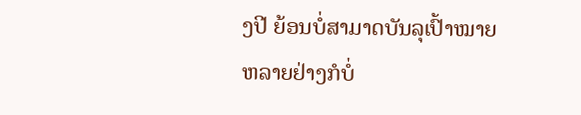ງປີ ຍ້ອນບໍ່ສາມາດບັນລຸເປົ້າໝາຍ ຫລາຍຢ່າງກໍບໍ່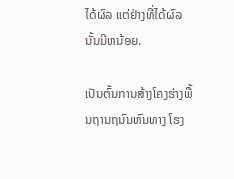ໄດ້ຜົລ ແຕ່ຢ່າງທີ່ໄດ້ຜົລນັ້ນມີຫນ້ອຍ.

ເປັນຕົ້ນການສ້າງໂຄງຮ່າງພື້ນຖານຖນົນຫົນທາງ ໂຮງ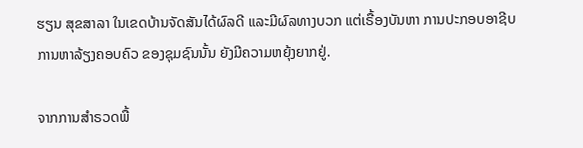ຮຽນ ສຸຂສາລາ ໃນເຂດບ້ານຈັດສັນໄດ້ຜົລດີ ແລະມີຜົລທາງບວກ ແຕ່ເຣື້ອງບັນຫາ ການປະກອບອາຊີບ ການຫາລ້ຽງຄອບຄົວ ຂອງຊຸມຊົນນັ້ນ ຍັງມີຄວາມຫຍຸ້ງຍາກຢູ່.

ຈາກການສຳຣວດພື້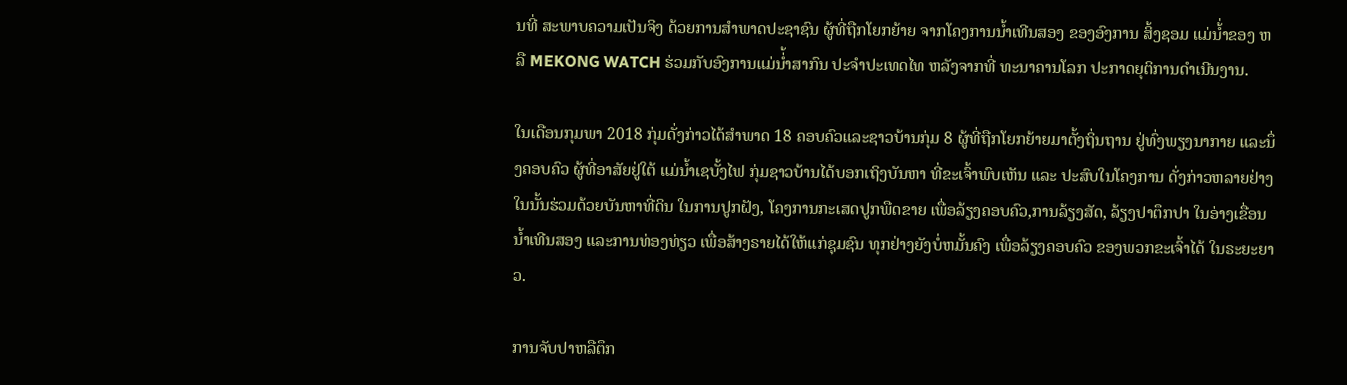ນທີ່ ສະພາບຄວາມເປັນຈິງ ດ້ວຍການສຳພາດປະຊາຊົນ ຜູ້ທີ່ຖືກໂຍກຍ້າຍ ຈາກໂຄງການນ້ຳເທີນສອງ ຂອງອົງການ ສິ້ງຊອມ ແມ່ນ້່ຳຂອງ ຫລື MEKONG WATCH ຮ່ວມກັບອົງການແມ່ນ່້ຳສາກົນ ປະຈຳປະເທດໄທ ຫລັງຈາກທີ່ ທະນາຄານໂລກ ປະກາດຍຸຕິການດຳເນີນງານ.

ໃນເດືອນກຸມພາ 2018 ກຸ່ມດັ່ງກ່າວໄດ້ສຳພາດ 18 ຄອບຄົວແລະຊາວບ້ານກຸ່ມ 8 ຜູ້ທີ່ຖືກໂຍກຍ້າຍມາຕັ້ງຖິ່ນຖານ ຢູ່ທົ່ງພຽງນາກາຍ ແລະນຶ່ງຄອບຄົວ ຜູ້ທີ່ອາສັຍຢູ່ໃຕ້ ແມ່ນ້ຳເຊບັ້ງໄຟ ກຸ່ມຊາວບ້ານໄດ້ບອກເຖິງບັນຫາ ທີ່ຂະເຈົ້າພົບເຫັນ ແລະ ປະສົບໃນໂຄງການ ດັ່ງກ່າວຫລາຍຢ່າງ ໃນນັ້ນຮ່ວມດ້ວຍບັນຫາທີ່ດິນ ໃນການປູກຝັງ, ໂຄງການກະເສດປູກພືດຂາຍ ເພື່ອລ້ຽງຄອບຄົວ,ການລ້ຽງສັດ, ລ້ຽງປາຕຶກປາ ໃນອ່າງເຂື່ອນນ້ຳເທີນສອງ ແລະການທ່ອງທ່ຽວ ເພື່ອສ້າງຣາຍໄດ້ໃຫ້ແກ່ຊຸມຊົນ ທຸກຢ່າງຍັງບໍ່ຫມັ້ນຄົງ ເພື່ອລ້ຽງຄອບຄົວ ຂອງພວກຂະເຈົ້າໄດ້ ໃນຣະຍະຍາວ.

ການຈັບປາຫລືຕຶກ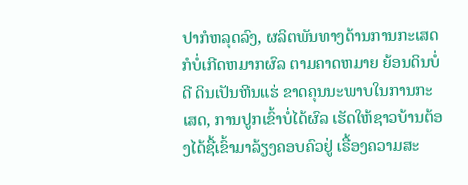ປາກໍຫລຸດລົງ, ຜລິຕພັນທາງດ້ານການກະເສດ ກໍບໍ່ເກີດຫມາກຜົລ ຕາມຄາດຫມາຍ ຍ້ອນດິນບໍ່ດີ ດິນເປັນຫີນແຮ່ ຂາດຄຸນນະພາບໃນການກະເສດ, ການປູກເຂົ້າບໍ່ໄດ້ຜົລ ເຮັດໃຫ້ຊາວບ້ານຕ້ອງໄດ້ຊື້ເຂົ້າມາລ້ຽງຄອບຄົວຢູ່ ເຣື້ອງຄວາມສະ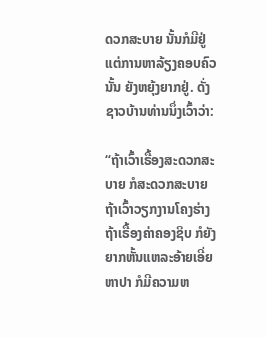ດວກສະບາຍ ນັ້ນກໍມີຢູ່ ແຕ່ການຫາລ້ຽງຄອບຄົວນັ້ນ ຍັງຫຍຸ້ງຍາກຢູ່. ດັ່ງຊາວບ້ານທ່ານນຶ່ງເວົ້າວ່າ:

“ຖ້າເວົ້າເຣື້ອງສະດວກສະບາຍ ກໍສະດວກສະບາຍ ຖ້າເວົ້າວຽກງານໂຄງຮ່າງ ຖ້າເຣື້ອງຄ່າຄອງຊິບ ກໍຍັງຍາກຫັ້ນແຫລະອ້າຍເອີ່ຍ ຫາປາ ກໍມີຄວາມຫ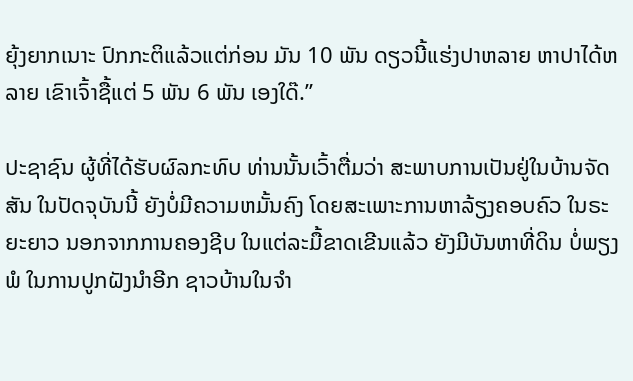ຍຸ້ງຍາກເນາະ ປົກກະຕິແລ້ວແຕ່ກ່ອນ ມັນ 10 ພັນ ດຽວນີ້ແຮ່ງປາຫລາຍ ຫາປາໄດ້ຫລາຍ ເຂົາເຈົ້າຊື້ແຕ່ 5 ພັນ 6 ພັນ ເອງໃດ໊.”

ປະຊາຊົນ ຜູ້ທີ່ໄດ້ຮັບຜົລກະທົບ ທ່ານນັ້ນເວົ້າຕື່ມວ່າ ສະພາບການເປັນຢູ່ໃນບ້ານຈັດສັນ ໃນປັດຈຸບັນນີ້ ຍັງບໍ່ມີຄວາມຫມັ້ນຄົງ ໂດຍສະເພາະການຫາລ້ຽງຄອບຄົວ ໃນຣະຍະຍາວ ນອກຈາກການຄອງຊີບ ໃນແຕ່ລະມື້ຂາດເຂີນແລ້ວ ຍັງມີບັນຫາທີ່ດິນ ບໍ່ພຽງພໍ ໃນການປູກຝັງນຳອີກ ຊາວບ້ານໃນຈຳ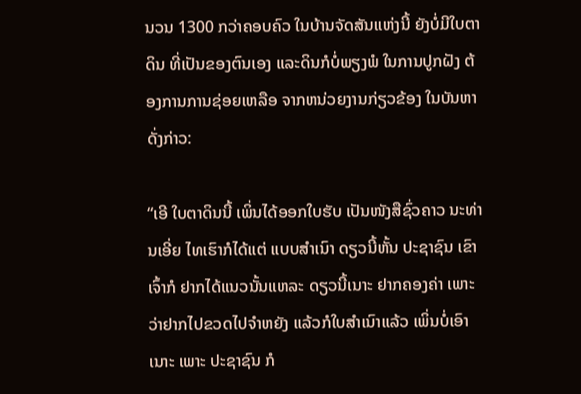ນວນ 1300 ກວ່າຄອບຄົວ ໃນບ້ານຈັດສັນແຫ່ງນີ້ ຍັງບໍ່ມີໃບຕາດິນ ທີ່ເປັນຂອງຕົນເອງ ແລະດິນກໍບໍ່ພຽງພໍ ໃນການປູກຝັງ ຕ້ອງການການຊ່ອຍເຫລືອ ຈາກຫນ່ວຍງານກ່ຽວຂ້ອງ ໃນບັນຫາດັ່ງກ່າວ:

“ເອີ ໃບຕາດິນນີ້ ເພິ່ນໄດ້ອອກໃບຮັບ ເປັນໜັງສືຊົ່ວຄາວ ນະທ່ານເອີ່ຍ ໄທເຮົາກໍໄດ້ແຕ່ ແບບສໍາເນົາ ດຽວນີ້ຫັ້ນ ປະຊາຊົນ ເຂົາເຈົ້າກໍ ຢາກໄດ້ແນວນັ້ນແຫລະ ດຽວນີ້ເນາະ ຢາກຄອງຄ່າ ເພາະວ່າຢາກໄປຂວດໄປຈໍາຫຍັງ ແລ້ວກໍໃບສໍາເນົາແລ້ວ ເພິ່ນບໍ່ເອົາເນາະ ເພາະ ປະຊາຊົນ ກໍ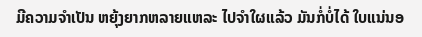ມີຄວາມຈໍາເປັນ ຫຍຸ້ງຍາກຫລາຍແຫລະ ໄປຈໍາໃຜແລ້ວ ມັນກໍ່ບໍ່ໄດ້ ໃບແນ່ນອ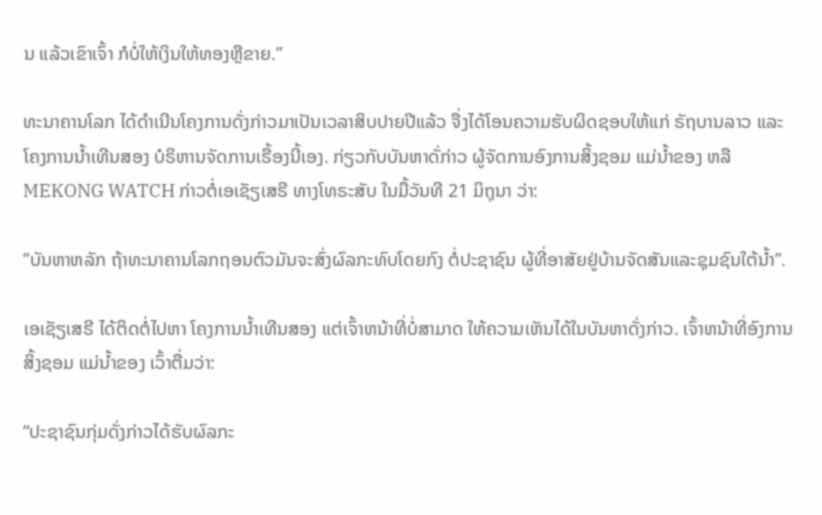ນ ແລ້ວເຂົາເຈົ້າ ກໍບໍ່ໃຫ້ເງິນໃຫ້ທອງຫຼືຂາຍ.”

ທະນາຄານໂລກ ໄດ້ດຳເນີນໂຄງການດັ່ງກ່າວມາເປັນເວລາສິບປາຍປີແລ້ວ ຈື່ງໄດ້ໂອນຄວາມຮັບຜິດຊອບໃຫ້ແກ່ ຣັຖບານລາວ ແລະ ໂຄງການນ້ຳເທີນສອງ ບໍຣິຫານຈັດການເຣື້ອງນີ້ເອງ. ກ່ຽວກັບບັນຫາດັ່ກ່າວ ຜູ້ຈັດການອົງການສິ້ງຊອມ ແມ່ນ້ຳຂອງ ຫລື MEKONG WATCH ກ່າວຕໍ່ເອເຊັຽເສຣີ ທາງໂທຣະສັບ ໃນມື້ວັນທີ 21 ມິຖຸນາ ວ່າ:

”ບັນຫາຫລັກ ຖ້າທະນາຄານໂລກຖອນຕົວມັນຈະສົ່ງຜົລກະທົບໂດຍກົງ ຕໍ່ປະຊາຊົນ ຜູ້ທີ່ອາສັຍຢູ່ບ້ານຈັດສັນແລະຊຸມຊົນໃຕ້ນ້ຳ”.

ເອເຊັຽເສຣີ ໄດ້ຕິດຕໍ່ໄປຫາ ໂຄງການນ້ຳເທີນສອງ ແຕ່ເຈົ້າຫນ້າທີ່ບໍ່ສາມາດ ໃຫ້ຄວາມເຫັນໄດ້ໃນບັນຫາດັ່ງກ່າວ. ເຈົ້າຫນ້າທີ່ອົງການ ສິ້ງຊອມ ແມ່ນ້ຳຂອງ ເວົ້າຕື່ມວ່າ:

“ປະຊາຊົນກຸ່ມດັ່ງກ່າວໄດ້ຮັບຜົລກະ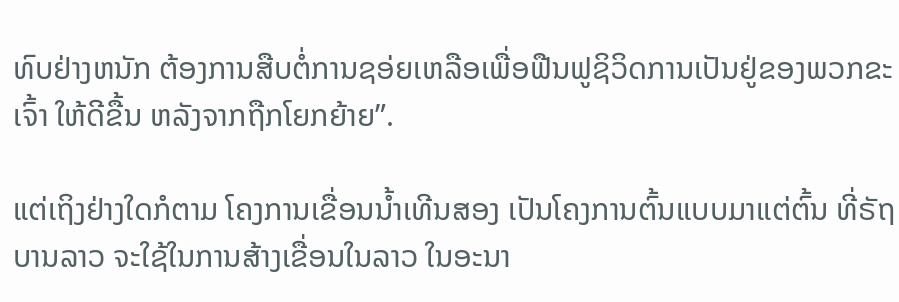ທົບຢ່າງຫນັກ ຕ້ອງການສືບຕໍ່ການຊອ່ຍເຫລືອເພື່ອຟືນຟູຊິວິດການເປັນຢູ່ຂອງພວກຂະເຈົ້າ ໃຫ້ດີຂື້ນ ຫລັງຈາກຖືກໂຍກຍ້າຍ”.

ແຕ່ເຖິງຢ່າງໃດກໍຕາມ ໂຄງການເຂື່ອນນ້ຳເທີນສອງ ເປັນໂຄງການຕົ້ນແບບມາແຕ່ຕົ້ນ ທີ່ຣັຖບານລາວ ຈະໃຊ້ໃນການສ້າງເຂື່ອນໃນລາວ ໃນອະນາ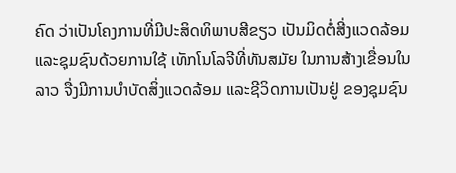ຄົດ ວ່າເປັນໂຄງການທີ່ມີປະສິດທິພາບສີຂຽວ ເປັນມິດຕໍ່ສີ່ງແວດລ້ອມ ແລະຊຸມຊົນດ້ວຍການໃຊ້ ເທັກໂນໂລຈີທີ່ທັນສມັຍ ໃນການສ້າງເຂື່ອນໃນລາວ ຈື່ງມີການບຳບັດສິ່ງແວດລ້ອມ ແລະຊີວິດການເປັນຢູ່ ຂອງຊຸມຊົນ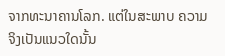ຈາກທະນາຄານໂລກ. ແຕ່ໃນສະພາບ ຄວາມຈິງເປັນແນວໃດນັ້ນ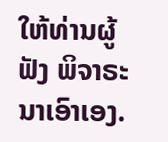ໃຫ້ທ່ານຜູ້ຟັງ ພິຈາຣະນາເອົາເອງ.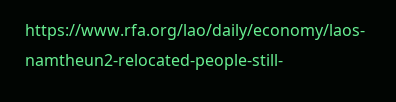https://www.rfa.org/lao/daily/economy/laos-namtheun2-relocated-people-still-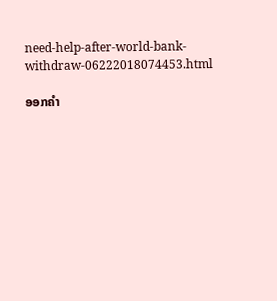need-help-after-world-bank-withdraw-06222018074453.html

ອອກຄຳ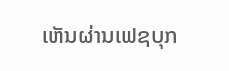ເຫັນຜ່ານເຟຊບຸກ